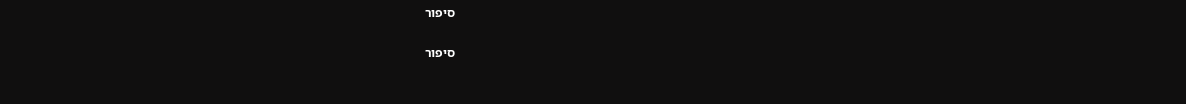סיפור

סיפור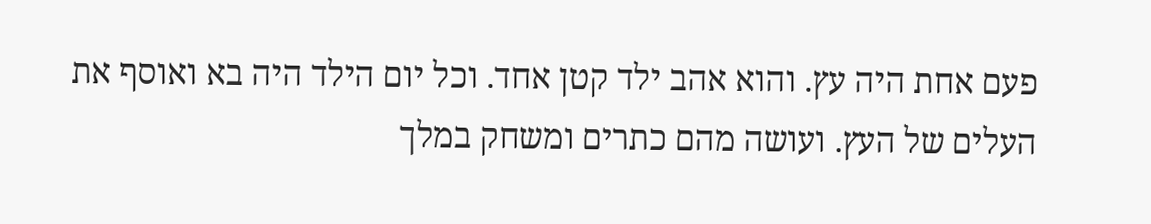פעם אחת היה עץ. והוא אהב ילד קטן אחד. וכל יום הילד היה בא ואוסף את העלים של העץ. ועושה מהם כתרים ומשחק במלך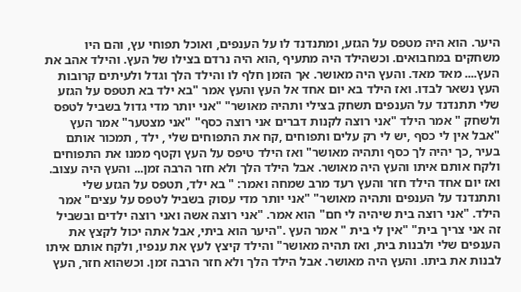היער. הוא היה מטפס על הגזע, ומתנדנד לו על הענפים, ואוכל תפוחי עץ, והם היו משחקים במחבואים. וכשהילד היה מתעיף ,הוא היה נרדם בצילו של העץ. והילד אהב את העץ.... מאד מאד. והעץ היה מאושר. אך הזמן חלף לו והילד הלך וגדל ולעיתים קרובות העץ נשאר לבדו. ואז הילד בא יום אחד אל העץ והעץ אמר "בא ילד בא תטפס על הגזע שלי תתנדנד על הענפים תשחק בצילי ותהיה מאושר" "אני יותר מדי גדול בשביל לטפס ולשחק " אמר הילד "אני רוצה לקנות דברים אני רוצה כסף" "אני מצטער" אמר העץ "אבל אין לי כסף ,יש לי רק עלים ותפוחים ,קח את התפוחים שלי , ילד , תמכור אותם בעיר ,כך יהיה לך כסף ותהיה מאושר" ואז הילד טיפס על העץ וקטף ממנו את התפוחים ולקח אותם איתו והעץ היה מאושר. אבל הילד הלך ולא חזר הרבה זמן... והעץ היה עצוב. ואז יום אחד הילד חזר והעץ רעד מרב שמחה ואמר: " בא ילד, תטפס על הגזע שלי ותתנדנד על הענפים ותהיה מאושר" "אני יותר מדי עסוק בשביל לטפס על עצים" אמר הילד. "אני רוצה בית שיהיה לי חם" הוא אמר. "אני רוצה אשה ואני רוצה ילדים ובשביל זה אני צריך בית" "אין לי בית " אמר העץ ."היער הוא ביתי, אבל אתה יכול לקצץ את הענפים שלי ולבנות בית, ואז תהיה מאושר" והילד קיצץ לעץ את ענפיו, ולקח אותם איתו לבנות את ביתו. והעץ היה מאושר. אבל הילד הלך ולא חזר הרבה זמן. וכשהוא חזר, העץ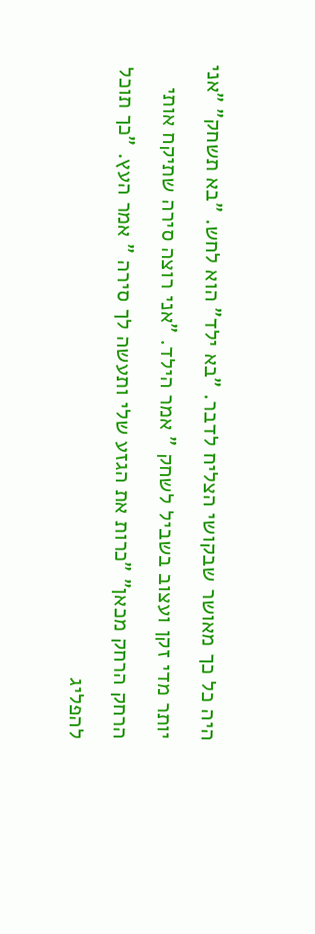היה כל כך מאושר שבקושי הצליח לדבר. "בא ילד" הוא לחש. "בא תשחק" "אני יותר מדי זקן ועצוב בשביל לשחק " אמר הילד. "אני רוצה סירה שתיקח אותי הרחק הרחק מכאן" "כרות את הגזע שלי ותעשה לך סירה " אמר העץ. "כך תוכל להפליג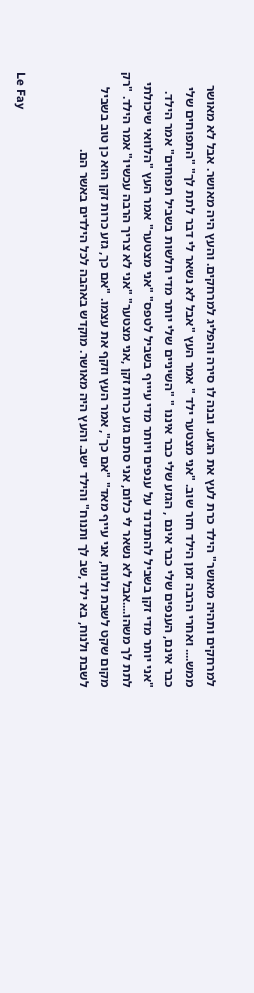למרחקים ותהיה מאושר" הילד כרת לעץ את הגזע. ובנה לו סירה והפליג למרחקים. והעץ היה מאושר. אבל לא מאושר ממש.... ואחרי הרבה זמן הילד חזר שוב. "אני מצטער ילד " אמר העץ "אבל לא נשאר לי דבר לתת לך" "התפוחים שלי כבר אינם, הענפים שלי כבר אינם , הגזע שלי כבר איננו " "השיניים שלי יותר מדי חלשות בשביל תפוחים" אמר הילד. "אני יותר מדי זקן בשביל להתנדנד על ענפים ויותר מדי עיייף בשביל לטפס" "אני מצטער" אמר העץ "הלוואי שיכולתי לתת לך משהו....אבל לא נשאר לי כלום, אני סתם גזע כרות זקן ,אני מצטער" "אני לא צריך הרבה עכשיו" אמר הילד. "רק מקום שקט לשבת ולנוח, אני עייף מאד" "אם כך", אמר העץ וזקף את עצמו. "אם כך, גזע כרות זקן הוא כן טוב בשביל לשבת ולנוח, בא ילד ,שב לך ותנוח" והילד ישב. והעץ היה מאושר. מוקדש באהבה לכל הילדים באשר הם.


Le Fay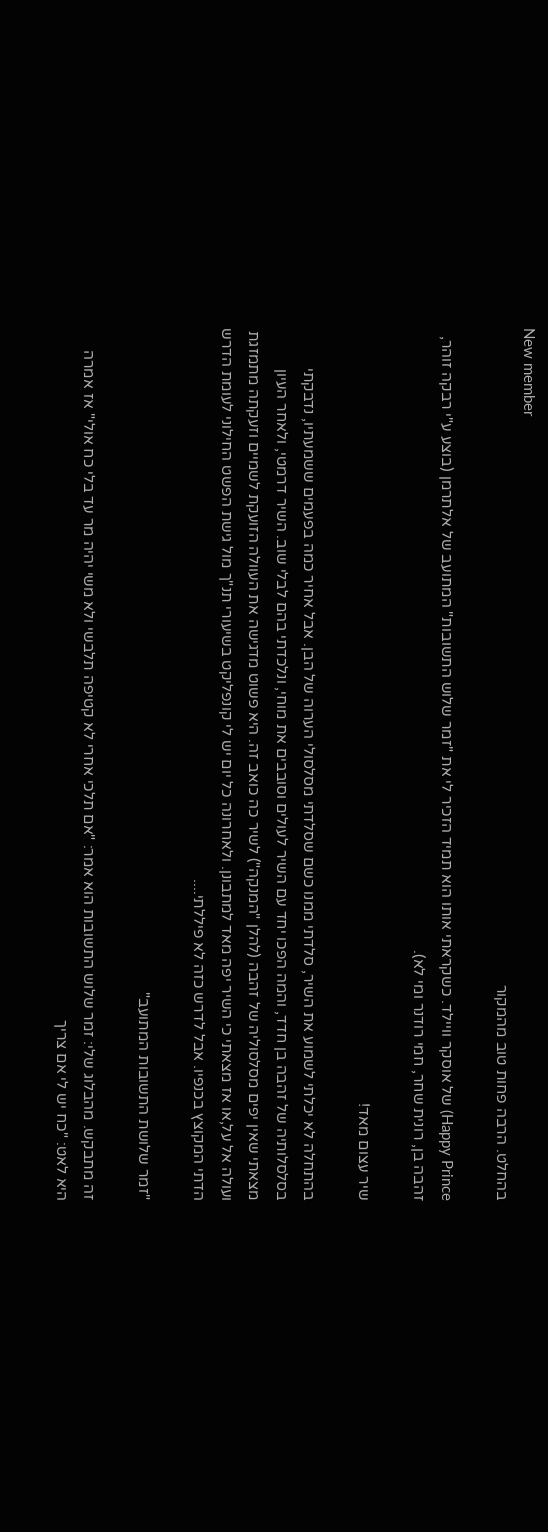New member
בהחלט. הרבה פחות טוב מהמקור

Happy Prince) של אוסקר וויילד. כשקראתי אותו הוא תמיד הזכיר לי את "זמר שלוש התשובות" המתועב של אלתרמן (בוצע ע"י רבקה זוהר, זהבה בן, רונית שחר, חמי רודנר ומי לא).

שיר עצום מאד!

בהתחלה לא יכלתי לשמוע את השיר, סלדתי ממנו כשם שסלדתי מסלסולי הערוה של הבן. אבל אחיר כמה בפעמים ששמעתיו, נדבקתי בסלסלותיה של זהבה בן חדד, והמה הפכו יחד עם השיר לעולים וסובבים את מוחי, ונלכדתי בהם לבלי שוב. השיר דרמטי, ולאחר העיון מצאתי שאין יפים מסלסוליה של זהבה (להלן "המנקה") לשיר כה כואב זה. היא פשוט מדגישה את העוולה הזועקת לשמיים וזעקתה מתמזגת ועולה אל על,או אז מצאתי כי השיר יפה מאד למתבונן. ולאחרונה כל יום יש לי קונפליקט בשיעורי תנ"ך מול גישת הפשט החילוני לעומת הדרש הדתי המקוצץ בכנפיו. אבל לדרש כזה לא פיללתי....

"זמר שלושת התשובות המתועב"

זה מתבקש. מהבלוג שלי: זמר שלוש התשובות הוא אמר: "אם תלכי אחרי לא קטיפה תלבשי ולא משי יהיה מר עד בלי כח אולי" אז אמרה היא לאט: "כח יש לי אם צריך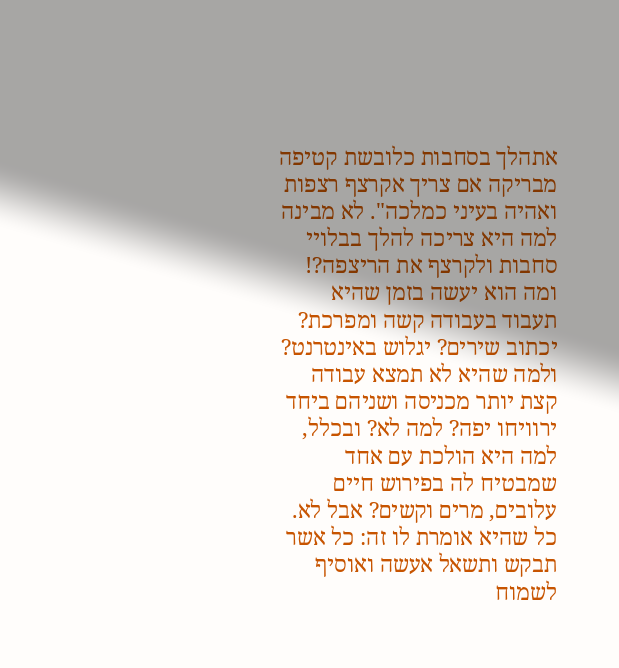אתהלך בסחבות כלובשת קטיפה מבריקה אם צריך אקרצף רצפות ואהיה בעיני כמלכה". לא מבינה למה היא צריכה להלך בבלויי סחבות ולקרצף את הריצפה?! ומה הוא יעשה בזמן שהיא תעבוד בעבודה קשה ומפרכת? יכתוב שירים? יגלוש באינטרנט? ולמה שהיא לא תמצא עבודה קצת יותר מכניסה ושניהם ביחד ירוויחו יפה? למה לא? ובכלל, למה היא הולכת עם אחד שמבטיח לה בפירוש חיים עלובים, מרים וקשים? אבל לא. כל שהיא אומרת לו זה: כל אשר תבקש ותשאל אעשה ואוסיף לשמוח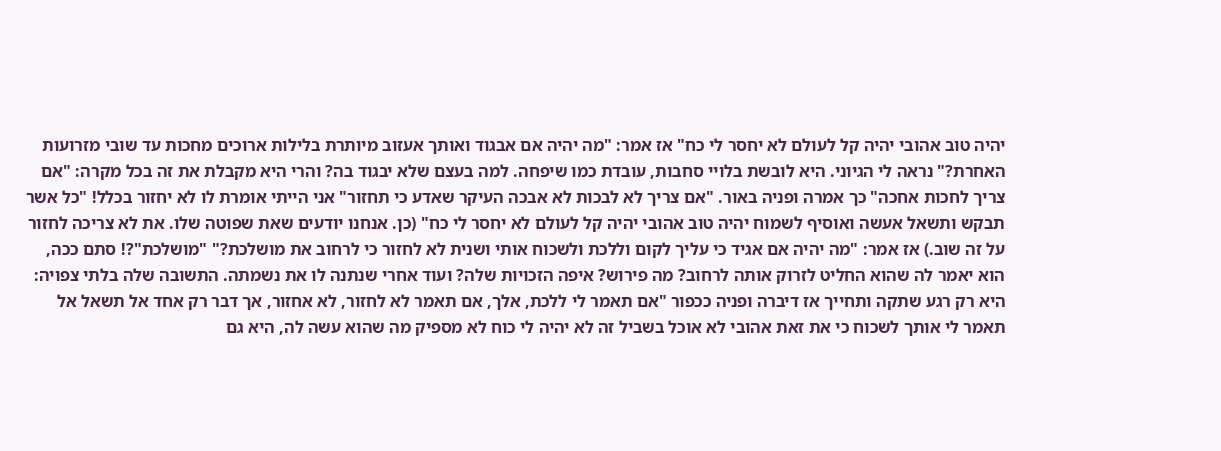יהיה טוב אהובי יהיה קל לעולם לא יחסר לי כח" אז אמר: "מה יהיה אם אבגוד ואותך אעזוב מיותרת בלילות ארוכים מחכות עד שובי מזרועות האחרת?" נראה לי הגיוני. היא לובשת בלויי סחבות, עובדת כמו שיפחה. למה בעצם שלא יבגוד בה? והרי היא מקבלת את זה בכל מקרה: "אם צריך לחכות אחכה" כך אמרה ופניה באור. "אם צריך לא לבכות לא אבכה העיקר שאדע כי תחזור" אני הייתי אומרת לו לא יחזור בכלל! "כל אשר תבקש ותשאל אעשה ואוסיף לשמוח יהיה טוב אהובי יהיה קל לעולם לא יחסר לי כח" (כן. אנחנו יודעים שאת שפוטה שלו. את לא צריכה לחזור על זה שוב.) אז אמר: "מה יהיה אם אגיד כי עליך לקום וללכת ולשכוח אותי ושנית לא לחזור כי לרחוב את מושלכת?" "מושלכת"?! סתם ככה, הוא יאמר לה שהוא החליט לזרוק אותה לרחוב? מה פירוש? איפה הזכויות שלה? ועוד אחרי שנתנה לו את נשמתה. התשובה שלה בלתי צפויה: היא רק רגע שתקה ותחייך אז דיברה ופניה ככפור "אם תאמר לי ללכת, אלך, אם תאמר לא לחזור, לא אחזור, אך דבר רק אחד אל תשאל אל תאמר לי אותך לשכוח כי את זאת אהובי לא אוכל בשביל זה לא יהיה לי כוח לא מספיק מה שהוא עשה לה, היא גם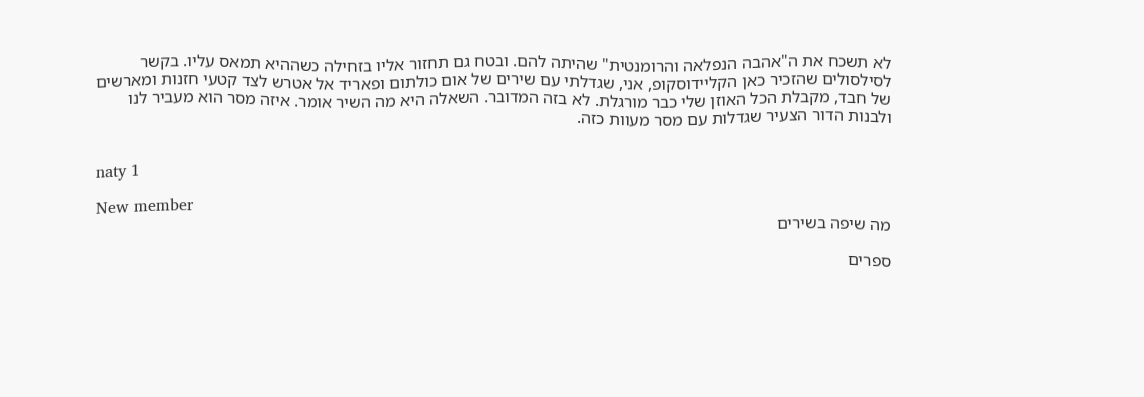לא תשכח את ה"אהבה הנפלאה והרומנטית" שהיתה להם. ובטח גם תחזור אליו בזחילה כשההיא תמאס עליו. בקשר לסילסולים שהזכיר כאן הקליידוסקופ, אני, שגדלתי עם שירים של אום כולתום ופאריד אל אטרש לצד קטעי חזנות ומארשים של חבד, מקבלת הכל האוזן שלי כבר מורגלת. לא בזה המדובר. השאלה היא מה השיר אומר. איזה מסר הוא מעביר לנו ולבנות הדור הצעיר שגדלות עם מסר מעוות כזה.


naty 1

New member
מה שיפה בשירים

ספרים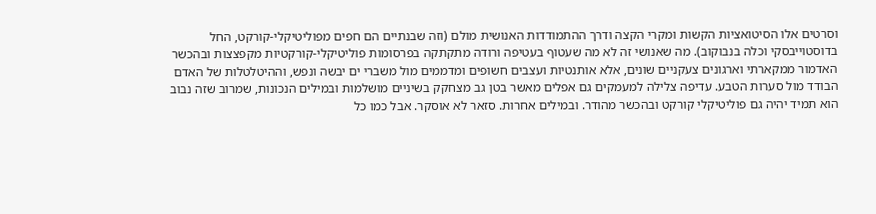וסרטים אלו הסיטואציות הקשות ומקרי הקצה ודרך ההתמודדות האנושית מולם (וזה שבנתיים הם חפים מפוליטיקלי-קורקט, החל בדוסטוייבסקי וכלה בנבוקוב). מה שאנושי זה לא מה שעטוף בעטיפה ורודה מתקתקה בפרסומות פוליטיקלי-קורקטיות מקפצצות ובהכשר האדמור ממקארתי וארגונים צעקניים שונים, אלא אותנטיות ועצבים חשופים ומדממים מול משברי ים יבשה ונפש, וההיטלטלות של האדם הבודד מול סערות הטבע. עדיפה צלילה למעמקים גם אפלים מאשר בטן גב מצחקק בשיניים מושלמות ובמילים הנכונות, שמרוב שזה נבוב הוא תמיד יהיה גם פוליטיקלי קורקט ובהכשר מהודר. ובמילים אחרות. סזאר לא אוסקר. אבל כמו כל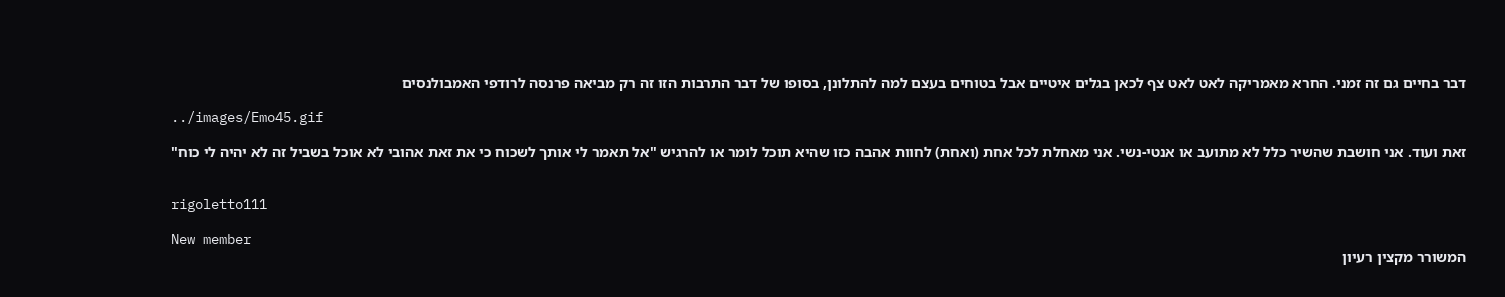דבר בחיים גם זה זמני. החרא מאמריקה לאט לאט צף לכאן בגלים איטיים אבל בטוחים בעצם למה להתלונן, בסופו של דבר התרבות הזו זה רק מביאה פרנסה לרודפי האמבולנסים

../images/Emo45.gif

זאת ועוד. אני חושבת שהשיר כלל לא מתועב או אנטי-נשי. אני מאחלת לכל אחת (ואחת) לחוות אהבה כזו שהיא תוכל לומר או להרגיש "אל תאמר לי אותך לשכוח כי את זאת אהובי לא אוכל בשביל זה לא יהיה לי כוח"


rigoletto111

New member
המשורר מקצין רעיון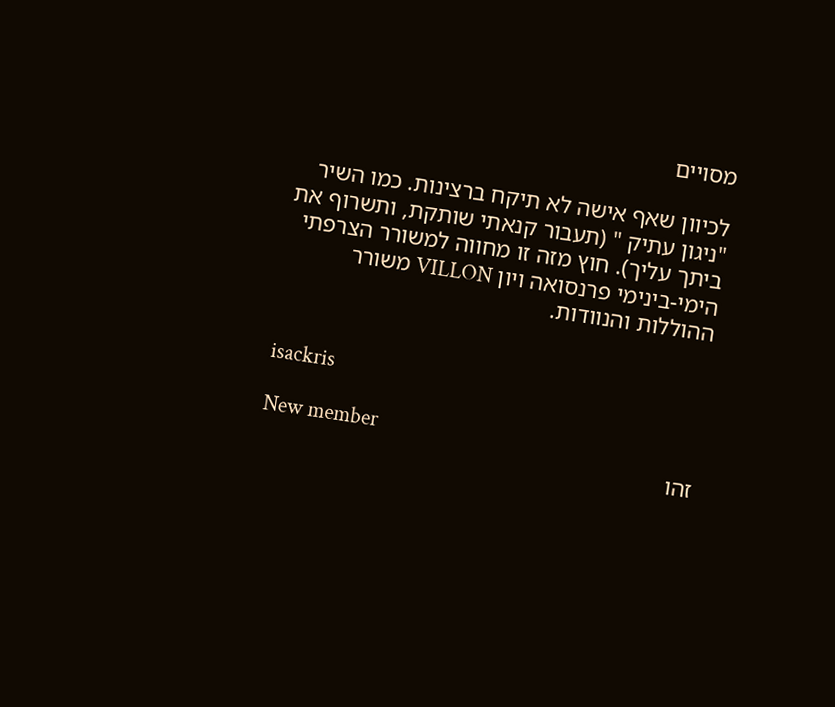מסויים

לכיוון שאף אישה לא תיקח ברצינות. כמו השיר "ניגון עתיק " (תעבור קנאתי שותקת, ותשרוף את ביתך עליך). חוץ מזה זו מחווה למשורר הצרפתי הימי-בינימי פרנסואה ויון VILLON משורר ההוללות והנוודות.


isackris

New member
זהו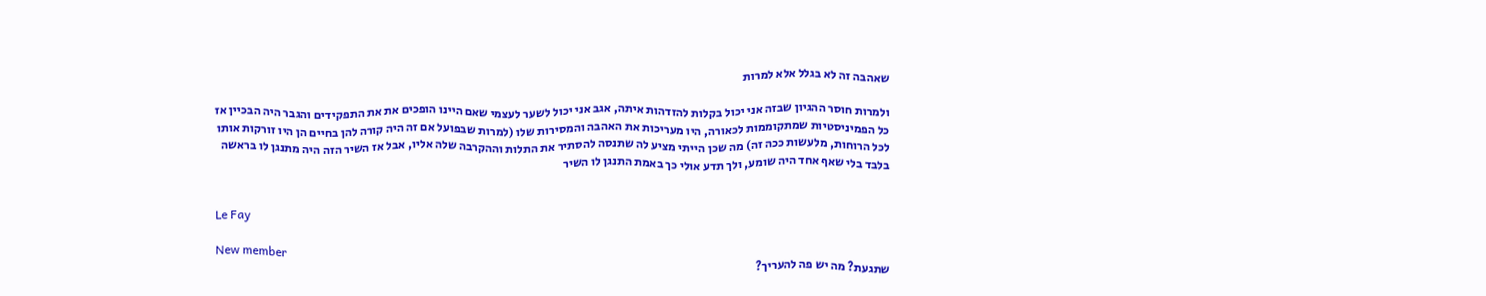שאהבה זה לא בגלל אלא למרות

ולמרות חוסר ההגיון שבזה אני יכול בקלות להזדהות איתה, אגב אני יכול לשער לעצמי שאם היינו הופכים את את התפקידים והגבר היה הבכיין אז כל הפמיניסטיות שמתקוממות לכאורה, היו מעריכות את האהבה והמסירות שלו (למרות שבפועל אם זה היה קורה להן בחיים הן היו זורקות אותו לכל הרוחות, מלעשות ככה זה) מה שכן הייתי מציע לה שתנסה להסתיר את התלות וההקרבה שלה אליו, אבל אז השיר הזה היה מתנגן לו בראשה בלבד בלי שאף אחד היה שומע, ולך תדע אולי כך באמת התנגן לו השיר


Le Fay

New member
שתגעת? מה יש פה להעריך?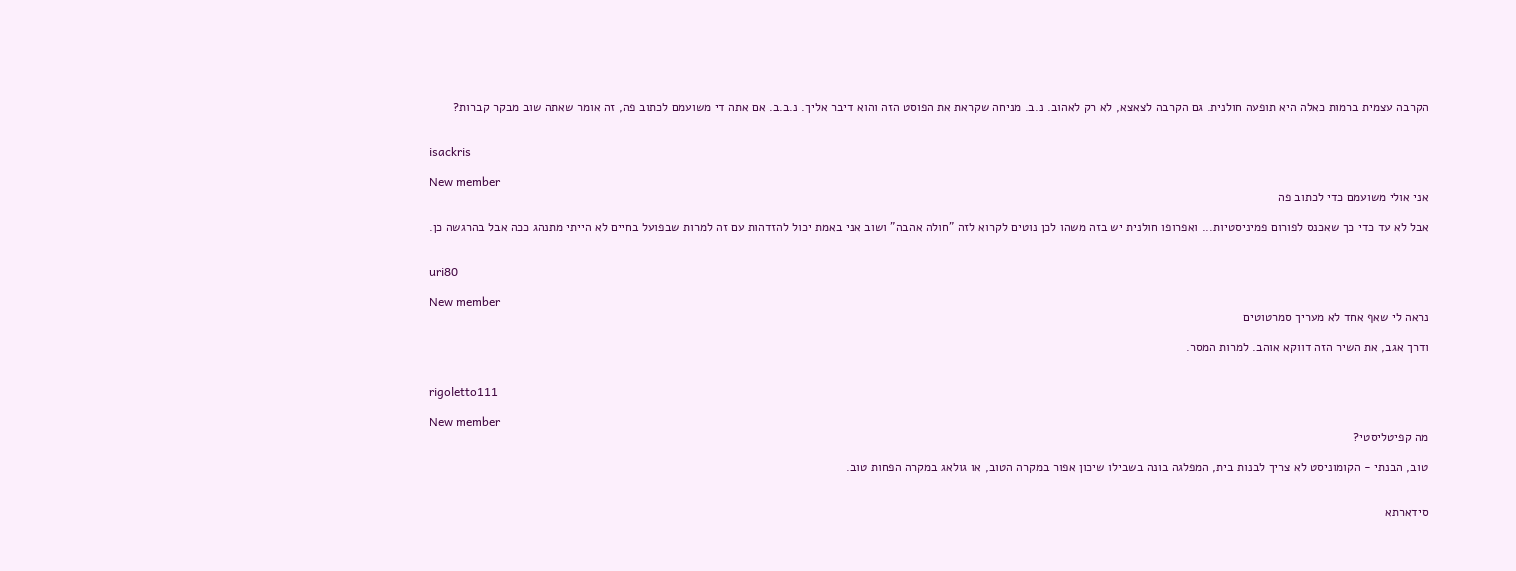הקרבה עצמית ברמות כאלה היא תופעה חולנית. גם הקרבה לצאצא, לא רק לאהוב. נ.ב. מניחה שקראת את הפוסט הזה והוא דיבר אליך. נ.ב.ב. אם אתה די משועמם לכתוב פה, זה אומר שאתה שוב מבקר קברות?


isackris

New member
אני אולי משועמם כדי לכתוב פה

אבל לא עד כדי כך שאכנס לפורום פמיניסטיות... ואפרופו חולנית יש בזה משהו לכן נוטים לקרוא לזה "חולה אהבה" ושוב אני באמת יכול להזדהות עם זה למרות שבפועל בחיים לא הייתי מתנהג ככה אבל בהרגשה כן.


uri80

New member
נראה לי שאף אחד לא מעריך סמרטוטים

ודרך אגב, את השיר הזה דווקא אוהב. למרות המסר.


rigoletto111

New member
מה קפיטליסטי?

טוב, הבנתי - הקומוניסט לא צריך לבנות בית, המפלגה בונה בשבילו שיכון אפור במקרה הטוב, או גולאג במקרה הפחות טוב.


סידארתא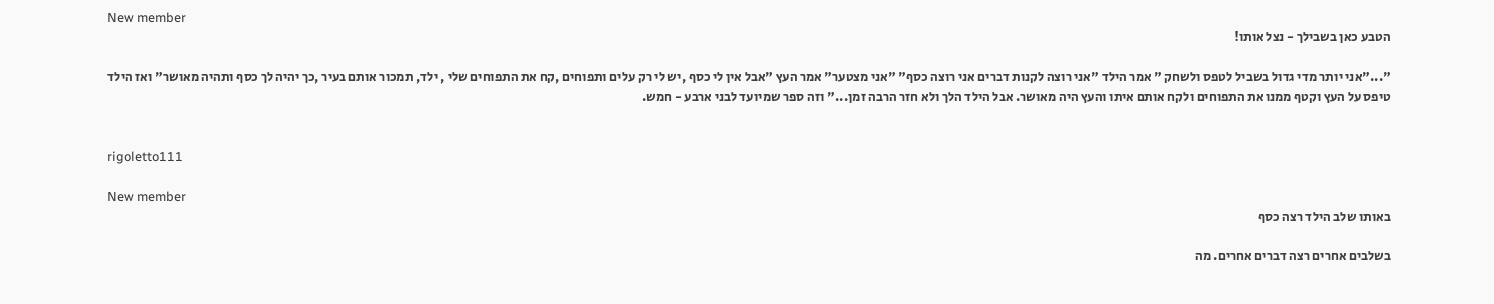New member
הטבע כאן בשבילך - נצל אותו!

"..."אני יותר מדי גדול בשביל לטפס ולשחק " אמר הילד "אני רוצה לקנות דברים אני רוצה כסף" "אני מצטער" אמר העץ "אבל אין לי כסף ,יש לי רק עלים ותפוחים ,קח את התפוחים שלי , ילד, תמכור אותם בעיר ,כך יהיה לך כסף ותהיה מאושר" ואז הילד טיפס על העץ וקטף ממנו את התפוחים ולקח אותם איתו והעץ היה מאושר. אבל הילד הלך ולא חזר הרבה זמן..." וזה ספר שמיועד לבני ארבע - חמש.


rigoletto111

New member
באותו שלב הילד רצה כסף

בשלבים אחרים רצה דברים אחרים. מה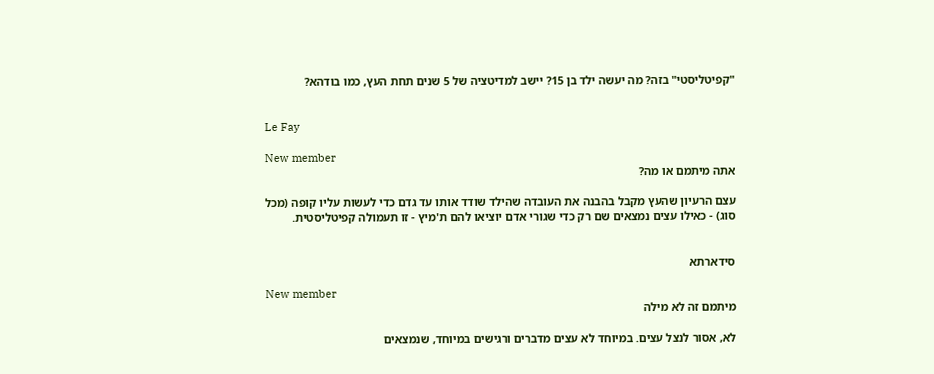"קפיטליסטי" בזה? מה יעשה ילד בן 15? יישב למדיטציה של 5 שנים תחת העץ, כמו בודהא?


Le Fay

New member
אתה מיתמם או מה?

עצם הרעיון שהעץ מקבל בהבנה את העובדה שהילד שודד אותו עד גדם כדי לעשות עליו קופה (מכל סוג) - כאילו עצים נמצאים שם רק כדי שגורי אדם יוציאו להם ת'מיץ - זו תעמולה קפיטליסטית.


סידארתא

New member
מיתמם זה לא מילה

לא, אסור לנצל עצים. במיוחד לא עצים מדברים ורגישים במיוחד, שנמצאים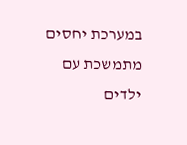במערכת יחסים מתמשכת עם ילדים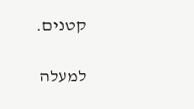קטנים.

למעלה